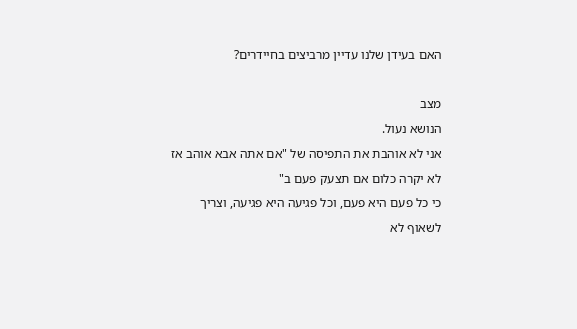האם בעידן שלנו עדיין מרביצים בחיידרים?

מצב
הנושא נעול.
אני לא אוהבת את התפיסה של "אם אתה אבא אוהב אז לא יקרה כלום אם תצעק פעם ב"
כי כל פעם היא פעם, וכל פגיעה היא פגיעה, וצריך לשאוף לא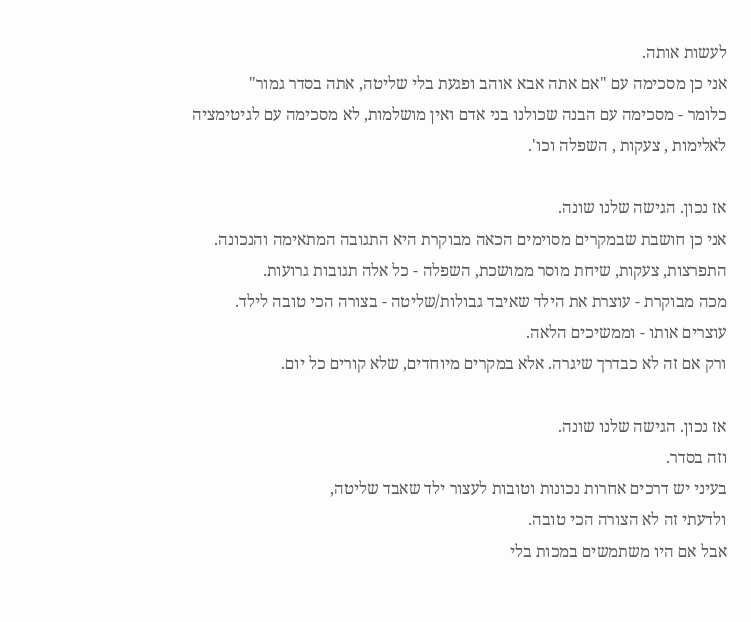לעשות אותה.
אני כן מסכימה עם "אם אתה אבא אוהב ופגעת בלי שליטה, אתה בסדר גמור"
כלומר - מסכימה עם הבנה שכולנו בני אדם ואין מושלמות, לא מסכימה עם לגיטימציה לאלימות , צעקות , השפלה וכו'.

אז נכון. הגישה שלנו שונה.
אני כן חושבת שבמקרים מסוימים הכאה מבוקרת היא התגובה המתאימה והנכונה.
התפרצות, צעקות, שיחת מוסר ממושכת, השפלה - כל אלה תגובות גרועות.
מכה מבוקרת - עוצרת את הילד שאיבד גבולות/שליטה - בצורה הכי טובה לילד.
עוצרים אותו - וממשיכים הלאה.
ורק אם זה לא כבדרך שיגרה. אלא במקרים מיוחדים, שלא קורים כל יום.

אז נכון. הגישה שלנו שונה.
וזה בסדר.
בעיני יש דרכים אחרות נכונות וטובות לעצור ילד שאבד שליטה,
ולדעתי זה לא הצורה הכי טובה.
אבל אם היו משתמשים במכות בלי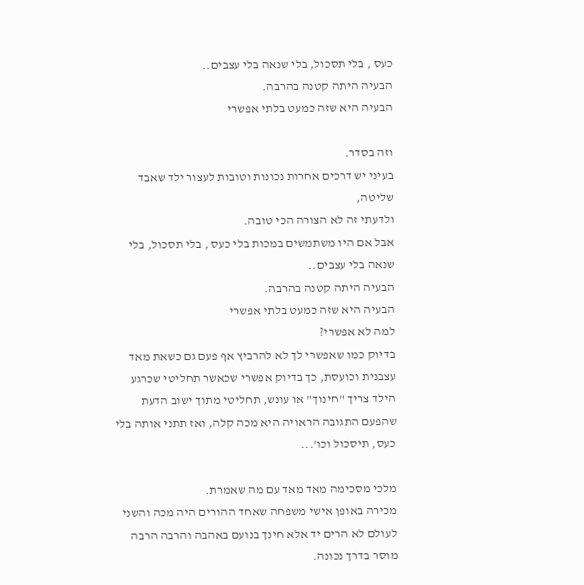כעס , בלי תסכול, בלי שנאה בלי עצבים..
הבעיה היתה קטנה בהרבה.
הבעיה היא שזה כמעט בלתי אפשרי

וזה בסדר.
בעיני יש דרכים אחרות נכונות וטובות לעצור ילד שאבד שליטה,
ולדעתי זה לא הצורה הכי טובה.
אבל אם היו משתמשים במכות בלי כעס , בלי תסכול, בלי שנאה בלי עצבים..
הבעיה היתה קטנה בהרבה.
הבעיה היא שזה כמעט בלתי אפשרי
למה לא אפשרי?
בדיוק כמו שאפשרי לך לא להרביץ אף פעם גם כשאת מאד עצבנית וכועסת, כך בדיוק אפשרי שכאשר תחליטי שכרגע הילד צריך "חינוך" או עונש, תחליטי מתוך ישוב הדעת שהפעם התגובה הראויה היא מכה קלה, ואז תתני אותה בלי כעס, תיסכול וכו'...

מלכי מסכימה מאד מאד עם מה שאמרת.
מכירה באופן אישי משפחה שאחד ההורים היה מכה והשני לעולם לא הרים יד אלא חינך בנועם באהבה והרבה הרבה מוסר בדרך נכונה.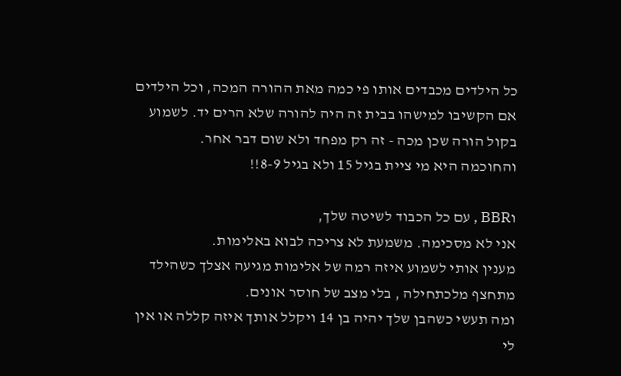כל הילדים מכבדים אותו פי כמה מאת ההורה המכה, וכל הילדים אם הקשיבו למישהו בבית זה היה להורה שלא הרים יד. לשמוע בקול הורה שכן מכה - זה רק מפחד ולא שום דבר אחר.
והחוכמה היא מי ציית בגיל 15 ולא בגיל 8-9!!

וBBR , עם כל הכבוד לשיטה שלך,
אני לא מסכימה. משמעת לא צריכה לבוא באלימות.
מענין אותי לשמוע איזה רמה של אלימות מגיעה אצלך כשהילד מתחצף מלכתחילה , בלי מצב של חוסר אונים.
ומה תעשי כשהבן שלך יהיה בן 14 ויקלל אותך איזה קללה או אין לי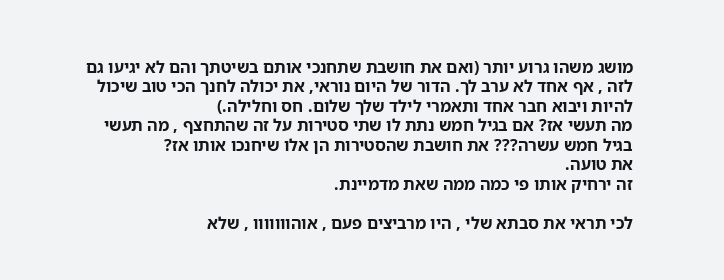מושג משהו גרוע יותר (ואם את חושבת שתחנכי אותם בשיטתך והם לא יגיעו גם לזה , אף אחד לא ערב לך. הדור של היום נוראי, את יכולה לחנך הכי טוב שיכול להיות ויבוא חבר אחד ותאמרי לילד שלך שלום. חס וחלילה.)
מה תעשי אז? אם בגיל חמש נתת לו שתי סטירות על זה שהתחצף , מה תעשי בגיל חמש עשרה??? את חושבת שהסטירות הן אלו שיחנכו אותו אז?
את טועה.
זה ירחיק אותו פי כמה ממה שאת מדמיינת.

לכי תראי את סבתא שלי , היו מרביצים פעם , אוהווווווו , שלא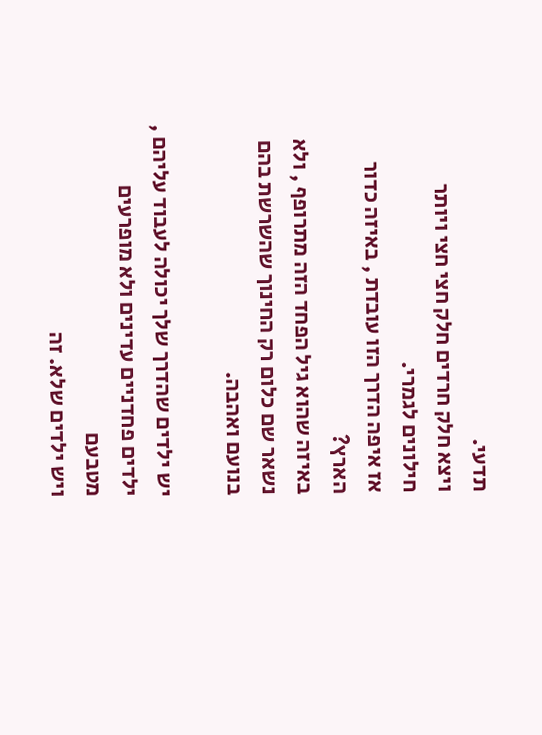תדעי.
ויצא חלק חרדים חלק חצי חצי ויותר חילונים לגמרי.
אז איפה הדרך הזו עובדת , באיזה כדור הארץ?
באיזה שהוא גיל הפחד הזה מתרופף , ולא נשאר שם כלום רק החינוך שהשרשת בהם בנועם ואהבה.

יש ילדים שהדרך שלך יכולה לעבוד עליהם , ילדים פחדניים עדינים ולא מופרעים מטבעם
ויש ילדים שלא. זה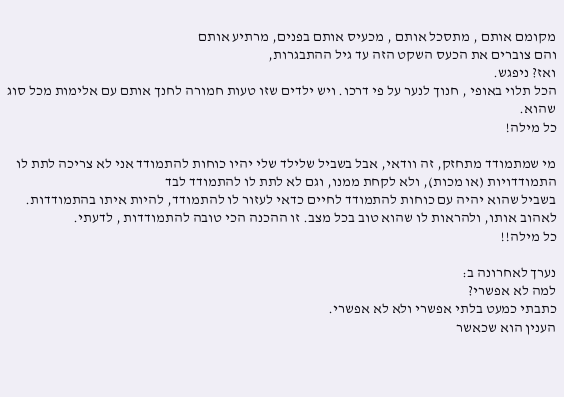מקומם אותם , מתסכל אותם , מכעיס אותם בפנים, מרתיע אותם
והם צוברים את הכעס השקט הזה עד גיל ההתבגרות,
ואז? ניפגש.
הכל תלוי באופי , חנוך לנער על פי דרכו. ויש ילדים שזו טעות חמורה לחנך אותם עם אלימות מכל סוג שהוא.
כל מילה!

מי שמתמודד מתחזק, זה וודאי, אבל בשביל שלילד שלי יהיו כוחות להתמודד אני לא צריכה לתת לו התמודדויות (או מכות), ולא לקחת ממנו, וגם לא לתת לו להתמודד לבד
בשביל שהוא יהיה עם כוחות להתמודד לחיים כדאי לעזור לו להתמודד, להיות איתו בהתמודדות.
לאהוב אותו, ולהראות לו שהוא טוב בכל מצב. זו ההכנה הכי טובה להתמודדות , לדעתי.
כל מילה!!

נערך לאחרונה ב:
למה לא אפשרי?
כתבתי כמעט בלתי אפשרי ולא לא אפשרי.
הענין הוא שכאשר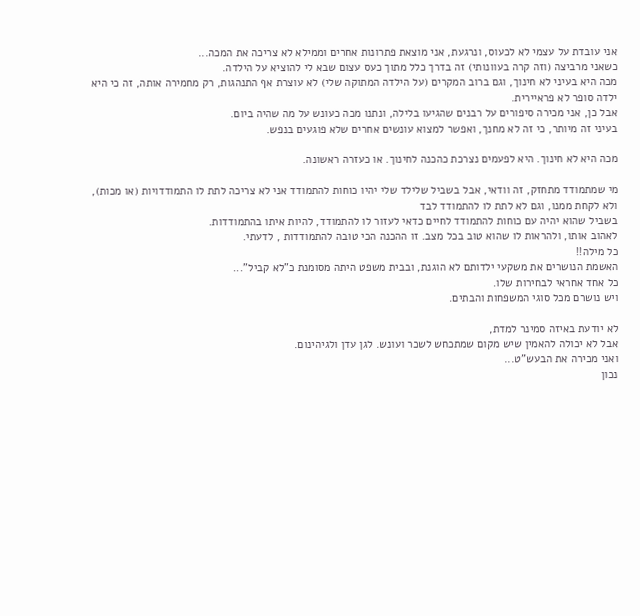אני עובדת על עצמי לא לכעוס, ונרגעת, אני מוצאת פתרונות אחרים וממילא לא צריכה את המכה...
כשאני מרביצה (וזה קרה בעוונותי) זה בדרך כלל מתוך כעס עצום שבא לי להוציא על הילדה.
מכה היא בעיני לא חינוך, וגם ברוב המקרים (על הילדה המתוקה שלי) לא עוצרת אף התנהגות, רק מחמירה אותה, זה כי היא ילדה סופר לא פראיירית.
אבל כן, אני מכירה סיפורים על רבנים שהגיעו בלילה, ונתנו מכה כעונש על מה שהיה ביום.
בעיני זה מיותר, כי זה לא מחנך, ואפשר למצוא עונשים אחרים שלא פוגעים בנפש.

מכה היא לא חינוך. היא לפעמים נצרכת כהכנה לחינוך. או כעזרה ראשונה.

מי שמתמודד מתחזק, זה וודאי, אבל בשביל שלילד שלי יהיו כוחות להתמודד אני לא צריכה לתת לו התמודדויות (או מכות), ולא לקחת ממנו, וגם לא לתת לו להתמודד לבד
בשביל שהוא יהיה עם כוחות להתמודד לחיים כדאי לעזור לו להתמודד, להיות איתו בהתמודדות.
לאהוב אותו, ולהראות לו שהוא טוב בכל מצב. זו ההכנה הכי טובה להתמודדות , לדעתי.
כל מילה!!
האשמת הנושרים את משקעי ילדותם לא הוגנת, ובבית משפט היתה מסומנת כ"לא קביל"...
כל אחד אחראי לבחירות שלו.
ויש נושרם מכל סוגי המשפחות והבתים.

לא יודעת באיזה סמינר למדת,
אבל לא יכולה להאמין שיש מקום שמתכחש לשכר ועונש. לגן עדן ולגיהינום.
ואני מכירה את הבעש"ט...
נכון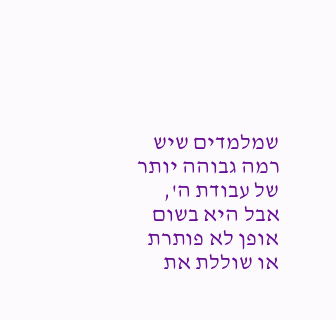שמלמדים שיש רמה גבוהה יותר של עבודת ה', אבל היא בשום אופן לא פותרת או שוללת את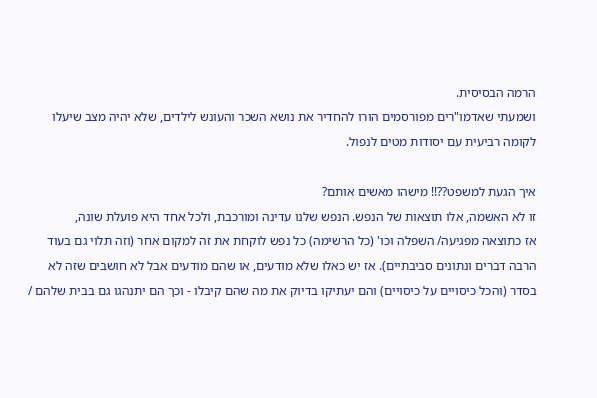הרמה הבסיסית.
ושמעתי שאדמו"רים מפורסמים הורו להחדיר את נושא השכר והעונש לילדים, שלא יהיה מצב שיעלו לקומה רביעית עם יסודות מטים לנפול.

איך הגעת למשפט??!! מישהו מאשים אותם?
זו לא האשמה, אלו תוצאות של הנפש. הנפש שלנו עדינה ומורכבת, ולכל אחד היא פועלת שונה,
אז כתוצאה מפגיעה/ השפלה וכו' (כל הרשימה) כל נפש לוקחת את זה למקום אחר (וזה תלוי גם בעוד הרבה דברים ונתונים סביבתיים). אז יש כאלו שלא מודעים, או שהם מודעים אבל לא חושבים שזה לא בסדר (והכל כיסויים על כיסויים) והם יעתיקו בדיוק את מה שהם קיבלו - וכך הם יתנהגו גם בבית שלהם /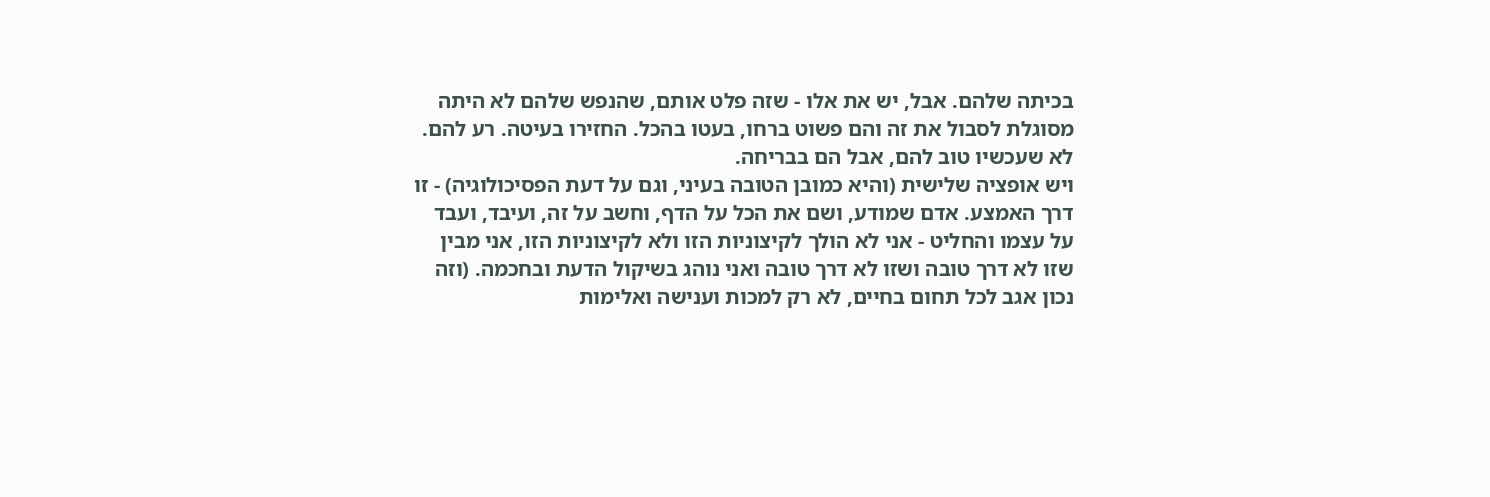בכיתה שלהם. אבל, יש את אלו - שזה פלט אותם, שהנפש שלהם לא היתה מסוגלת לסבול את זה והם פשוט ברחו, בעטו בהכל. החזירו בעיטה. רע להם. לא שעכשיו טוב להם, אבל הם בבריחה.
ויש אופציה שלישית (והיא כמובן הטובה בעיני, וגם על דעת הפסיכולוגיה) - זו דרך האמצע. אדם שמודע, ושם את הכל על הדף, וחשב על זה, ועיבד, ועבד על עצמו והחליט - אני לא הולך לקיצוניות הזו ולא לקיצוניות הזו, אני מבין שזו לא דרך טובה ושזו לא דרך טובה ואני נוהג בשיקול הדעת ובחכמה. (וזה נכון אגב לכל תחום בחיים, לא רק למכות וענישה ואלימות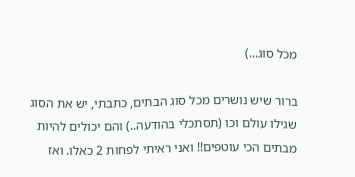מכל סוג...)

ברור שיש נושרים מכל סוג הבתים, כתבתי, יש את הסוג שגילו עולם וכו (תסתכלי בהודעה..) והם יכולים להיות מבתים הכי עוטפים!! ואני ראיתי לפחות 2 כאלו. ואז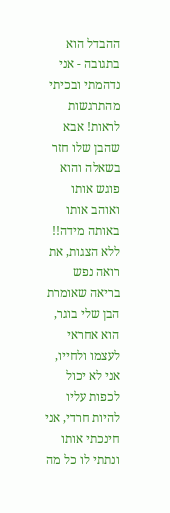ההבדל הוא בתגובה - אני נדהמתי ובכיתי מהתרגשות לראות! אבא שהבן שלו חזר בשאלה והוא פוגש אותו ואוהב אותו באותה מידה!! ללא הצגות, את רואה נפש בריאה שאומרת הבן שלי בוגר, הוא אחראי לעצמו ולחייו, אני לא יכול לכפות עליו להיות חרדי, אני חינכתי אותו ונתתי לו כל מה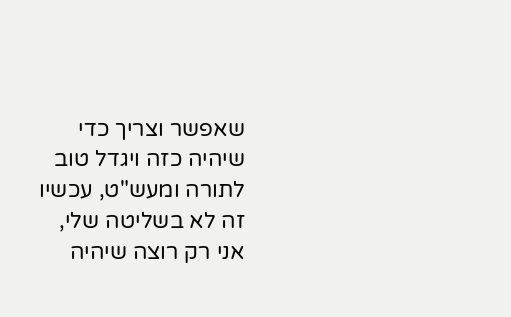שאפשר וצריך כדי שיהיה כזה ויגדל טוב לתורה ומעש"ט, עכשיו זה לא בשליטה שלי, אני רק רוצה שיהיה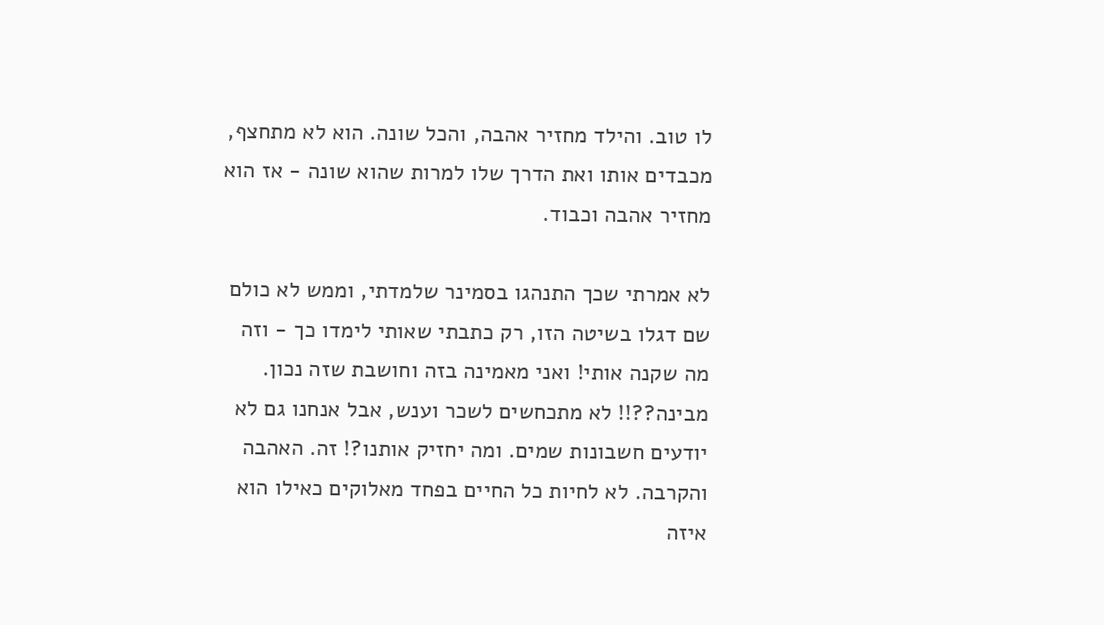לו טוב. והילד מחזיר אהבה, והכל שונה. הוא לא מתחצף, מכבדים אותו ואת הדרך שלו למרות שהוא שונה - אז הוא מחזיר אהבה וכבוד.

לא אמרתי שכך התנהגו בסמינר שלמדתי, וממש לא כולם שם דגלו בשיטה הזו, רק כתבתי שאותי לימדו כך - וזה מה שקנה אותי! ואני מאמינה בזה וחושבת שזה נכון. מבינה??!! לא מתכחשים לשכר וענש, אבל אנחנו גם לא יודעים חשבונות שמים. ומה יחזיק אותנו?! זה. האהבה והקרבה. לא לחיות כל החיים בפחד מאלוקים כאילו הוא איזה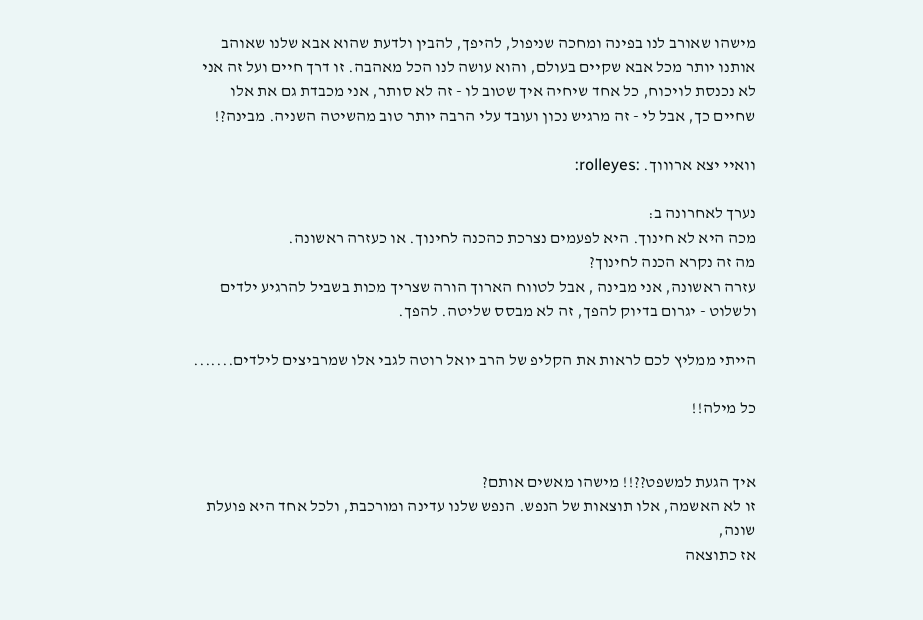מישהו שאורב לנו בפינה ומחכה שניפול, להיפך, להבין ולדעת שהוא אבא שלנו שאוהב אותנו יותר מכל אבא שקיים בעולם, והוא עושה לנו הכל מאהבה. זו דרך חיים ועל זה אני לא נכנסת לויכוח, כל אחד שיחיה איך שטוב לו - זה לא סותר, אני מכבדת גם את אלו שחיים כך, אבל לי - זה מרגיש נכון ועובד עלי הרבה יותר טוב מהשיטה השניה. מבינה?!

וואיי יצא ארוווך. :rolleyes:

נערך לאחרונה ב:
מכה היא לא חינוך. היא לפעמים נצרכת כהכנה לחינוך. או כעזרה ראשונה.
מה זה נקרא הכנה לחינוך?
עזרה ראשונה, אני מבינה , אבל לטווח הארוך הורה שצריך מכות בשביל להרגיע ילדים ולשלוט - יגרום בדיוק להפך, זה לא מבסס שליטה. להפך.

הייתי ממליץ לכם לראות את הקליפ של הרב יואל רוטה לגבי אלו שמרביצים לילדים.......

כל מילה!!


איך הגעת למשפט??!! מישהו מאשים אותם?
זו לא האשמה, אלו תוצאות של הנפש. הנפש שלנו עדינה ומורכבת, ולכל אחד היא פועלת שונה,
אז כתוצאה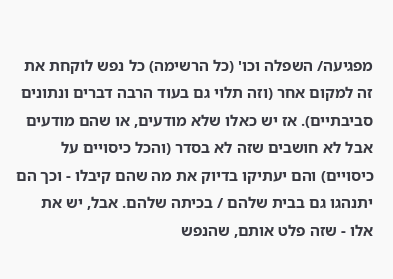מפגיעה/ השפלה וכו' (כל הרשימה) כל נפש לוקחת את זה למקום אחר (וזה תלוי גם בעוד הרבה דברים ונתונים סביבתיים). אז יש כאלו שלא מודעים, או שהם מודעים אבל לא חושבים שזה לא בסדר (והכל כיסויים על כיסויים) והם יעתיקו בדיוק את מה שהם קיבלו - וכך הם יתנהגו גם בבית שלהם / בכיתה שלהם. אבל, יש את אלו - שזה פלט אותם, שהנפש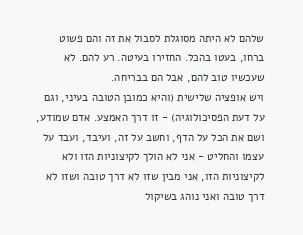שלהם לא היתה מסוגלת לסבול את זה והם פשוט ברחו, בעטו בהכל. החזירו בעיטה. רע להם. לא שעכשיו טוב להם, אבל הם בבריחה.
ויש אופציה שלישית (והיא כמובן הטובה בעיני, וגם על דעת הפסיכולוגיה) - זו דרך האמצע. אדם שמודע, ושם את הכל על הדף, וחשב על זה, ועיבד, ועבד על עצמו והחליט - אני לא הולך לקיצוניות הזו ולא לקיצוניות הזו, אני מבין שזו לא דרך טובה ושזו לא דרך טובה ואני נוהג בשיקול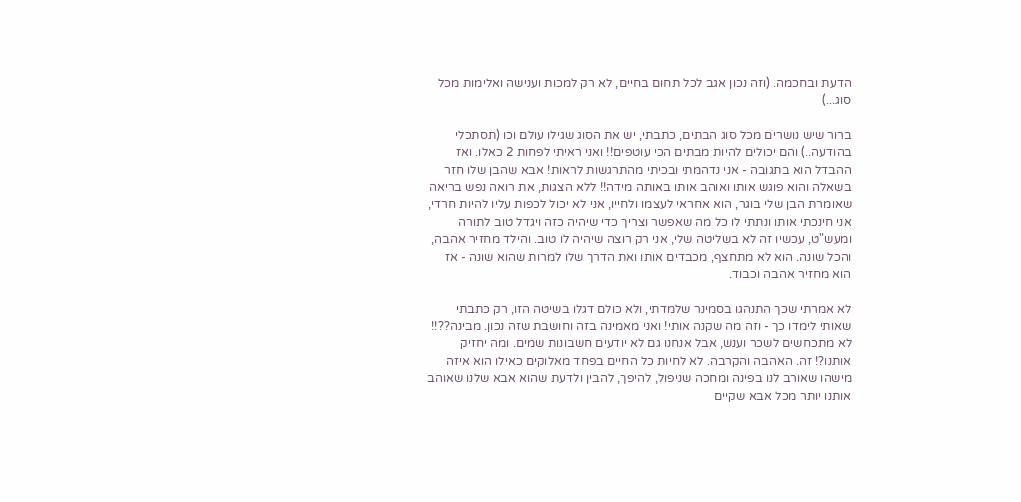הדעת ובחכמה. (וזה נכון אגב לכל תחום בחיים, לא רק למכות וענישה ואלימות מכל סוג...)

ברור שיש נושרים מכל סוג הבתים, כתבתי, יש את הסוג שגילו עולם וכו (תסתכלי בהודעה..) והם יכולים להיות מבתים הכי עוטפים!! ואני ראיתי לפחות 2 כאלו. ואז ההבדל הוא בתגובה - אני נדהמתי ובכיתי מהתרגשות לראות! אבא שהבן שלו חזר בשאלה והוא פוגש אותו ואוהב אותו באותה מידה!! ללא הצגות, את רואה נפש בריאה שאומרת הבן שלי בוגר, הוא אחראי לעצמו ולחייו, אני לא יכול לכפות עליו להיות חרדי, אני חינכתי אותו ונתתי לו כל מה שאפשר וצריך כדי שיהיה כזה ויגדל טוב לתורה ומעש"ט, עכשיו זה לא בשליטה שלי, אני רק רוצה שיהיה לו טוב. והילד מחזיר אהבה, והכל שונה. הוא לא מתחצף, מכבדים אותו ואת הדרך שלו למרות שהוא שונה - אז הוא מחזיר אהבה וכבוד.

לא אמרתי שכך התנהגו בסמינר שלמדתי, ולא כולם דגלו בשיטה הזו, רק כתבתי שאותי לימדו כך - וזה מה שקנה אותי! ואני מאמינה בזה וחושבת שזה נכון. מבינה??!! לא מתכחשים לשכר וענש, אבל אנחנו גם לא יודעים חשבונות שמים. ומה יחזיק אותנו?! זה. האהבה והקרבה. לא לחיות כל החיים בפחד מאלוקים כאילו הוא איזה מישהו שאורב לנו בפינה ומחכה שניפול, להיפך, להבין ולדעת שהוא אבא שלנו שאוהב אותנו יותר מכל אבא שקיים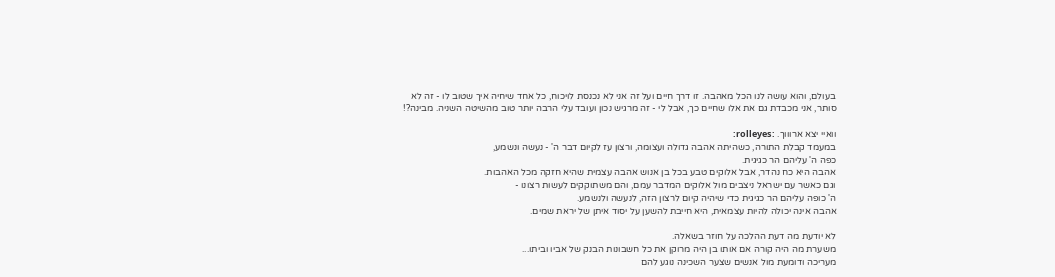בעולם, והוא עושה לנו הכל מאהבה. זו דרך חיים ועל זה אני לא נכנסת לויכוח, כל אחד שיחיה איך שטוב לו - זה לא סותר, אני מכבדת גם את אלו שחיים כך, אבל לי - זה מרגיש נכון ועובד עלי הרבה יותר טוב מהשיטה השניה. מבינה?!

וואיי יצא ארוווך. :rolleyes:
במעמד קבלת התורה, כשהיתה אהבה גדולה ועצומה, ורצון עז לקיום דבר ה' - נעשה ונשמע,
כפה ה' עליהם הר כגיגית.
אהבה היא כח נהדר, אבל אלוקים טבע בכל בן אנוש אהבה עצמית שהיא חזקה מכל האהבות.
וגם כאשר עם ישראל ניצבים מול אלוקים המדבר עמם, והם משתוקקים לעשות רצונו -
ה' כופה עליהם הר כגיגית כדי שיהיה קיום לרצון הזה, לנעשה ולנשמע.
אהבה אינה יכולה להיות עצמאית, היא חייבת להשען על יסוד איתן של יראת שמים.

לא יודעת מה דעת ההלכה על חוזר בשאלה.
משערת מה היה קורה אם אותו בן היה מרוקן את כל חשבונות הבנק של אביו וביתו...
מעריכה ודומעת מול אנשים שצער השכינה נוגע להם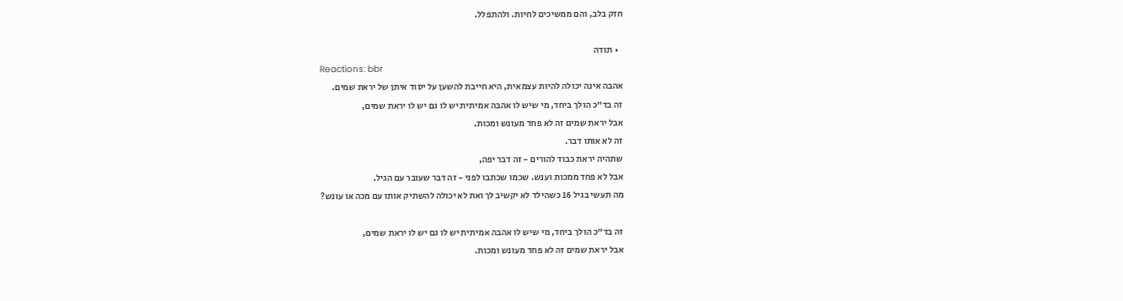חזק בלב, והם ממשיכים לחיות. ולהתפלל.

  • תודה
Reactions: bbr
אהבה אינה יכולה להיות עצמאית, היא חייבת להשען על יסוד איתן של יראת שמים.
זה בד"כ הולך ביחד, מי שיש לו אהבה אמיתית יש לו גם יש לו יראת שמים,
אבל יראת שמים זה לא פחד מעונש ומכות.
זה לא אותו דבר.
שתהיה יראת כבוד להורים - זה דבר יפה,
אבל לא פחד ממכות וענש. שכמו שכתבו לפני - זה דבר שעובר עם הגיל.
מה תעשי בגיל 16 כשהילד לא יקשיב לך ואת לא יכולה להשתיק אותו עם מכה או עונש?

זה בד"כ הולך ביחד, מי שיש לו אהבה אמיתית יש לו גם יש לו יראת שמים,
אבל יראת שמים זה לא פחד מעונש ומכות.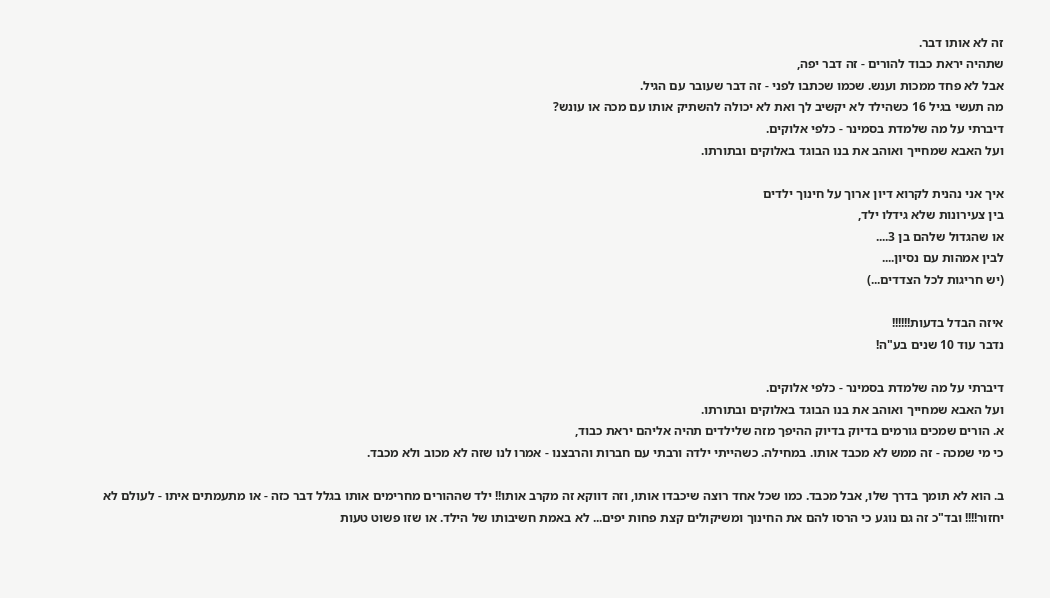זה לא אותו דבר.
שתהיה יראת כבוד להורים - זה דבר יפה,
אבל לא פחד ממכות וענש. שכמו שכתבו לפני - זה דבר שעובר עם הגיל.
מה תעשי בגיל 16 כשהילד לא יקשיב לך ואת לא יכולה להשתיק אותו עם מכה או עונש?
דיברתי על מה שלמדת בסמינר - כלפי אלוקים.
ועל האבא שמחייך ואוהב את בנו הבוגד באלוקים ובתורתו.

איך אני נהנית לקרוא דיון ארוך על חינוך ילדים
בין צעירונות שלא גידלו ילד,
או שהגדול שלהם בן 3....
לבין אמהות עם נסיון....
(יש חריגות לכל הצדדים...)

איזה הבדל בדעות!!!!!!
נדבר עוד 10 שנים בע"ה!

דיברתי על מה שלמדת בסמינר - כלפי אלוקים.
ועל האבא שמחייך ואוהב את בנו הבוגד באלוקים ובתורתו.
א. הורים שמכים גורמים בדיוק בדיוק ההיפך מזה שלילדים תהיה אליהם יראת כבוד,
כי מי שמכה - זה ממש לא מכבד אותו. במחילה. כשהייתי ילדה ורבתי עם חברות והרבצנו - אמרו לנו שזה לא מכוב ולא מכבד.

ב. הוא לא תומך בדרך שלו, אבל מכבד. כמו שכל אחד רוצה שיכבדו אותו, וזה דווקא זה מקרב אותו!! ילד שההורים מחרימים אותו בגלל דבר כזה - או מתעמתים איתו - לעולם לא יחזור!!!! ובד"כ זה גם נוגע כי הרסו להם את החינוך ומשיקולים קצת פחות יפים... לא באמת חשיבותו של הילד. או שזו פשוט טעות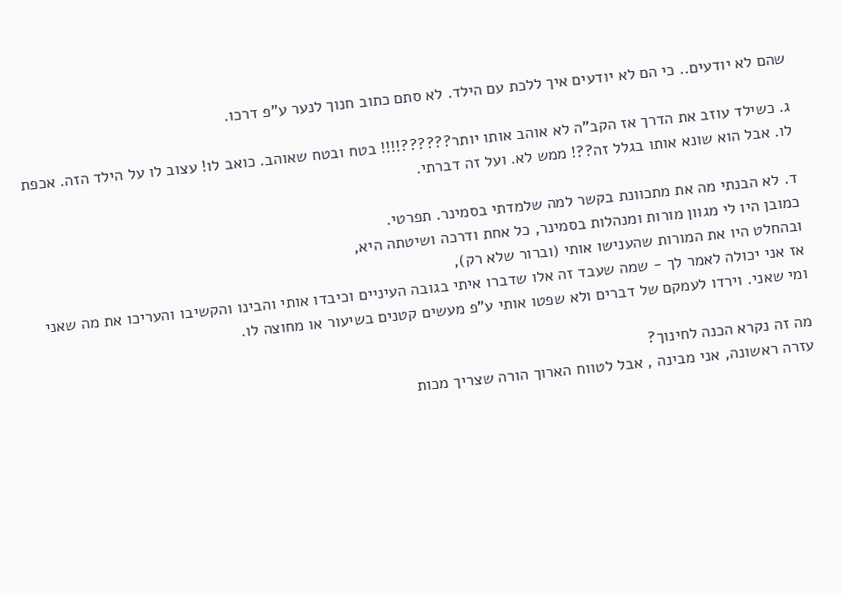שהם לא יודעים.. כי הם לא יודעים איך ללכת עם הילד. לא סתם כתוב חנוך לנער ע"פ דרכו.

ג. כשילד עוזב את הדרך אז הקב"ה לא אוהב אותו יותר??????!!!! בטח ובטח שאוהב. כואב לו! עצוב לו על הילד הזה. אכפת לו. אבל הוא שונא אותו בגלל זה??! ממש לא. ועל זה דברתי.

ד. לא הבנתי מה את מתכוונת בקשר למה שלמדתי בסמינר. תפרטי.
כמובן היו לי מגוון מורות ומנהלות בסמינר, כל אחת ודרכה ושיטתה היא,
ובהחלט היו את המורות שהענישו אותי (וברור שלא רק),
אז אני יכולה לאמר לך - שמה שעבד זה אלו שדברו איתי בגובה העיניים וכיבדו אותי והבינו והקשיבו והעריכו את מה שאני ומי שאני. וירדו לעמקם של דברים ולא שפטו אותי ע"פ מעשים קטנים בשיעור או מחוצה לו.

מה זה נקרא הכנה לחינוך?
עזרה ראשונה, אני מבינה , אבל לטווח הארוך הורה שצריך מכות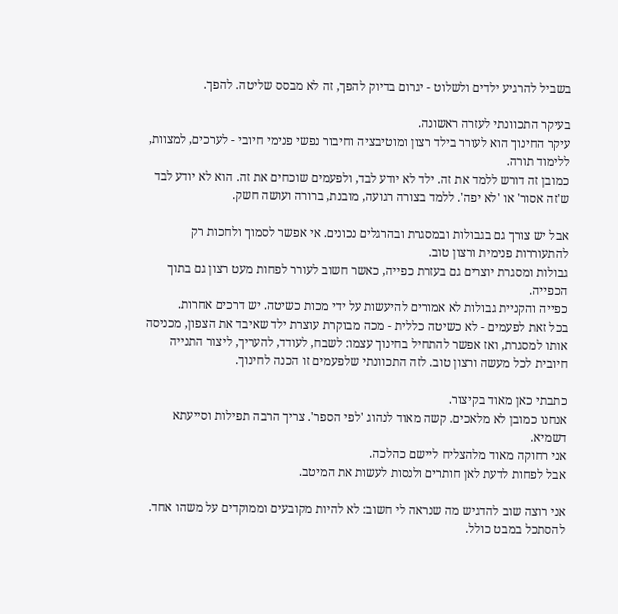בשביל להרגיע ילדים ולשלוט - יגרום בדיוק להפך, זה לא מבסס שליטה. להפך.

בעיקר התכוונתי לעזרה ראשונה.
עיקר החינוך הוא לעורר בילד רצון ומוטיבציה וחיבור נפשי פנימי חיובי - לערכים, למצוות, ללימוד תורה.
כמובן זה דורש ללמד את זה. ילד לא יודע לבד, ולפעמים שוכחים את זה. הוא לא יודע לבד ש'זה אסור' או 'לא יפה'. ללמד בצורה רגועה, מובנת, ברורה ועושה חשק.

אבל יש צורך גם בגבולות ובמסגרת ובהרגלים נכונים. אי אפשר לסמוך ולחכות רק להתעוררות פנימית ורצון טוב.
גבולות ומסגרת יוצרים גם בעזרת כפייה, כאשר חשוב לעורר לפחות מעט רצון גם בתוך הכפייה.
כפייה והקניית גבולות לא אמורים להיעשות על ידי מכות כשיטה. יש דרכים אחרות.
בכל זאת לפעמים - לא כשיטה כללית - מכה מבוקרת עוצרת ילד שאיבד את הצפון, מכניסה אותו למסגרת, ואז אפשר להתחיל בחינוך עצמו: לשבח, לעודד, להעריך, ליצור התנייה חיובית לכל מעשה ורצון טוב. לזה התכוונתי שלפעמים זו הכנה לחינוך.

כתבתי כאן מאוד בקיצור.
אנחנו כמובן לא מלאכים. קשה מאוד לנהוג 'לפי הספר'. צריך הרבה תפילות וסייעתא דשמיא.
אני רחוקה מאוד מלהצליח ליישם כהלכה.
אבל לפחות לדעת לאן חותרים ולנסות לעשות את המיטב.

אני רוצה שוב להדגיש מה שנראה לי חשוב: לא להיות מקובעים וממוקדים על משהו אחד.
להסתכל במבט כולל.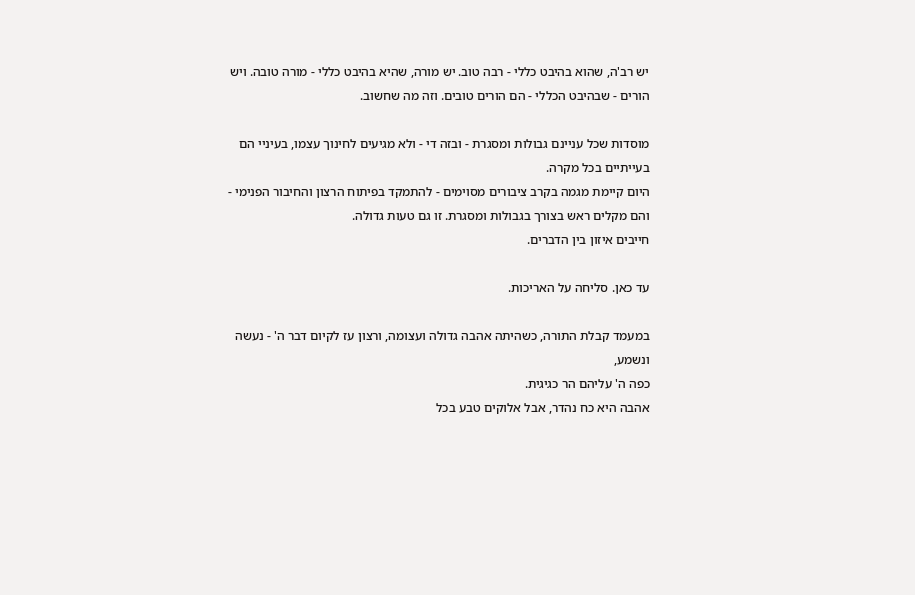יש רב'ה, שהוא בהיבט כללי - רבה טוב. יש מורה, שהיא בהיבט כללי - מורה טובה. ויש הורים - שבהיבט הכללי - הם הורים טובים. וזה מה שחשוב.

מוסדות שכל עניינם גבולות ומסגרת - ובזה די - ולא מגיעים לחינוך עצמו, בעיניי הם בעייתיים בכל מקרה.
היום קיימת מגמה בקרב ציבורים מסוימים - להתמקד בפיתוח הרצון והחיבור הפנימי - והם מקלים ראש בצורך בגבולות ומסגרת. זו גם טעות גדולה.
חייבים איזון בין הדברים.

עד כאן. סליחה על האריכות.

במעמד קבלת התורה, כשהיתה אהבה גדולה ועצומה, ורצון עז לקיום דבר ה' - נעשה ונשמע,
כפה ה' עליהם הר כגיגית.
אהבה היא כח נהדר, אבל אלוקים טבע בכל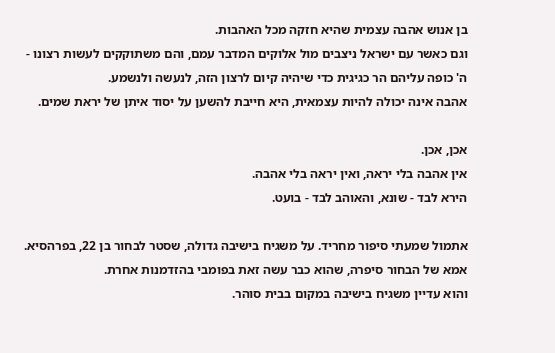בן אנוש אהבה עצמית שהיא חזקה מכל האהבות.
וגם כאשר עם ישראל ניצבים מול אלוקים המדבר עמם, והם משתוקקים לעשות רצונו -
ה' כופה עליהם הר כגיגית כדי שיהיה קיום לרצון הזה, לנעשה ולנשמע.
אהבה אינה יכולה להיות עצמאית, היא חייבת להשען על יסוד איתן של יראת שמים.

אכן, אכן.
אין אהבה בלי יראה, ואין יראה בלי אהבה.
הירא לבד - שונא, והאוהב לבד - בועט.

אתמול שמעתי סיפור מחריד. על משגיח בישיבה גדולה, שסטר לבחור בן 22, בפרהסיא.
אמא של הבחור סיפרה, שהוא כבר עשה זאת בפומבי בהזדמנות אחרת.
והוא עדיין משגיח בישיבה במקום בבית סוהר.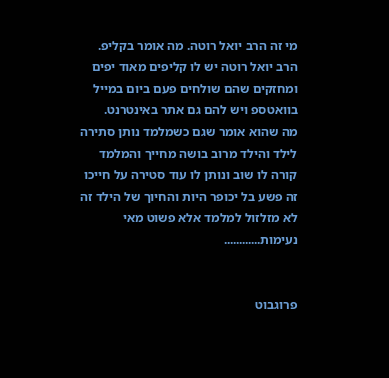מי זה הרב יואל רוטה. מה אומר בקליפ.
הרב יואל רוטה יש לו קליפים מאוד יפים ומחזקים שהם שולחים פעם ביום במייל בוואטספ ויש להם גם אתר באינטרנט.
מה שהוא אומר שגם כשמלמד נותן סתירה לילד והילד מרוב בושה מחייך והמלמד קורה לו שוב ונותן לו עוד סטירה על חייכו זה פשע בל יכופר היות והחיוך של הילד זה לא מזלזול למלמד אלא פשוט מאי נעימות............


פרוגבוט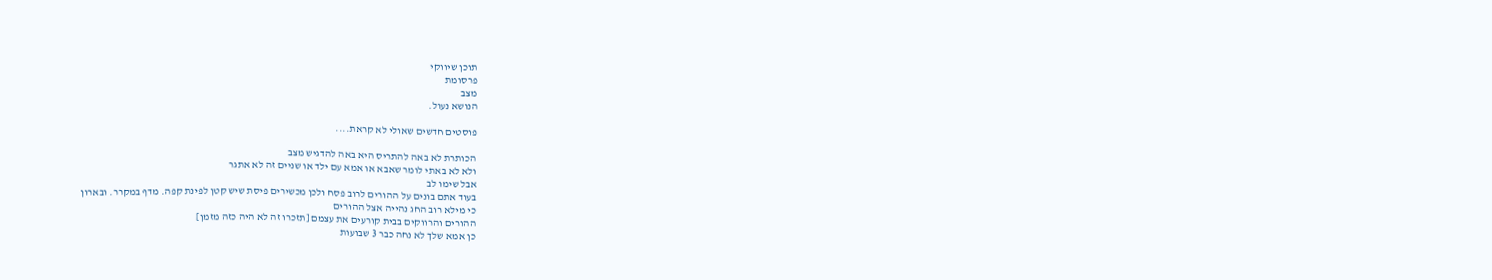תוכן שיווקי
פרסומת
מצב
הנושא נעול.

פוסטים חדשים שאולי לא קראת....

הכותרת לא באה להתריס היא באה להדגיש מצב
ולא לא באתי לומר שאבא או אמא עם ילד או שניים זה לא אתגר
אבל שימו לב
בעוד אתם בונים על ההורים לרוב פסח ולכן מכשירים פיסת שיש קטן לפינת קפה. מדף במקרר. ובארון
כי מילא רוב החג נהייה אצל ההורים
ההורים והרווקים בבית קורעים את עצמם [תזכרו זה לא היה כזה מזמן]
כן אמא שלך לא נחה כבר 3 שבועות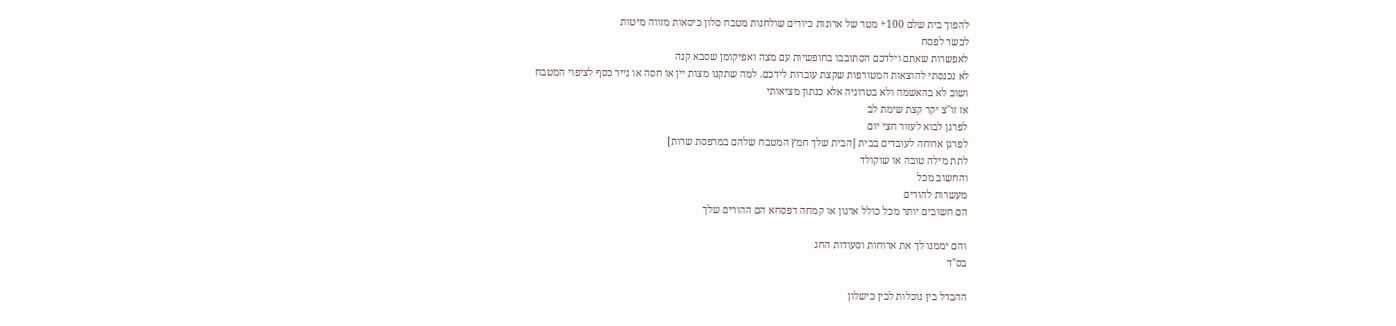להפוך בית שלם 100+ מטר של ארונות כיורים שולחנות מטבח סלון כיסאות מזווה מיטות
לכשר לפסח
לאפשרות שאתם וילדכם הסתובבו בחופשיות עם מצה ואפיקומן שסבא קנה
לא נכנסתי להוצאות המטורפות שקצת עוברות לידכם. למה שתקנו מצות יין או חסה או נייר כסף לציפוי המטבח
ושוב לא בהאשמה ולא בטרוניה אלא כנתון מציאותי
אז זו''צ יקר קצת שימת לב
לפרגן לבוא לעזור חצי יום
לפרגן ארוחה לעובדים בבית [הבית שלך חמץ המטבח שלהם במרפסת שרות]
לתת מילה טובה או שוקולד
והחשוב מכל
מעשרות להורים
הם חשובים יותר מכל כולל ארגון או קמחה דפסחא הם ההורים שלך

והם יממנו לך את ארוחות וסעודות החג
בס"ד

ההבדל בין נוכלות לבין כישלון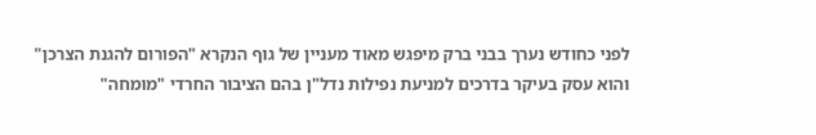לפני כחודש נערך בבני ברק מיפגש מאוד מעניין של גוף הנקרא "הפורום להגנת הצרכן" והוא עסק בעיקר בדרכים למניעת נפילות נדל"ן בהם הציבור החרדי "מומחה"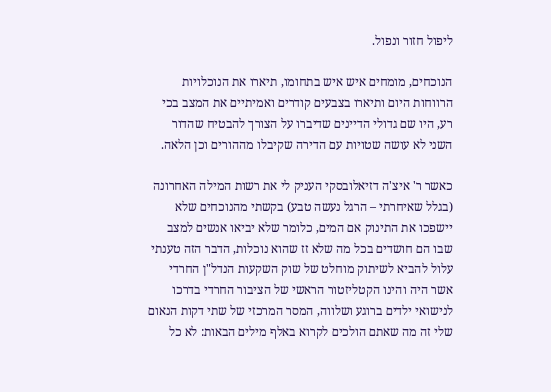ליפול חזור ונפול.

הנוכחים, מומחים איש איש בתחומו, תיארו את הנוכלויות הרווחות היום ותיארו בצבעים קודרים ואמיתיים את המצב בכי רע, היו שם גדולי הדיינים שדיברו על הצורך להבטיח שהדור השני לא עושה שטויות עם הדירה שקיבלו מההורים וכן הלאה.

כאשר ר' איצ'ה דזיאלובסקי העניק לי את רשות המילה האחרונה (בגלל שאיחרתי – הרגל נעשה טבע) בקשתי מהנוכחים שלא יישפכו את התינוק אם המים, כלומר שלא יביאו אנשים למצב שבו הם חושדים בכל מה שלא זז שהוא נוכלות, הדבר הזה טענתי עלול להביא לשיתוק מוחלט של שוק השקעות הנדל"ן החרדי אשר היה והינו הקטליזטור הראשי של הציבור החרדי בדרכו לנישואי ילדים ברוגע ושלווה, המסר המרכזי של שתי דקות הנאום שלי זה מה שאתם הולכים לקרוא באלף מילים הבאות: לא כל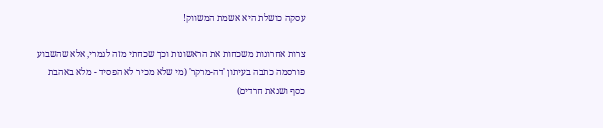עסקה כושלת היא אשמת המשווק!

צרות אחרונות משכחות את הראשונות וכך שכחתי מזה לגמרי, אלא שהשבוע פורסמה כתבה בעיתון 'דה-מרקר' (מי שלא מכיר לא הפסיד - מלא באהבת כסף ושנאת חרדים)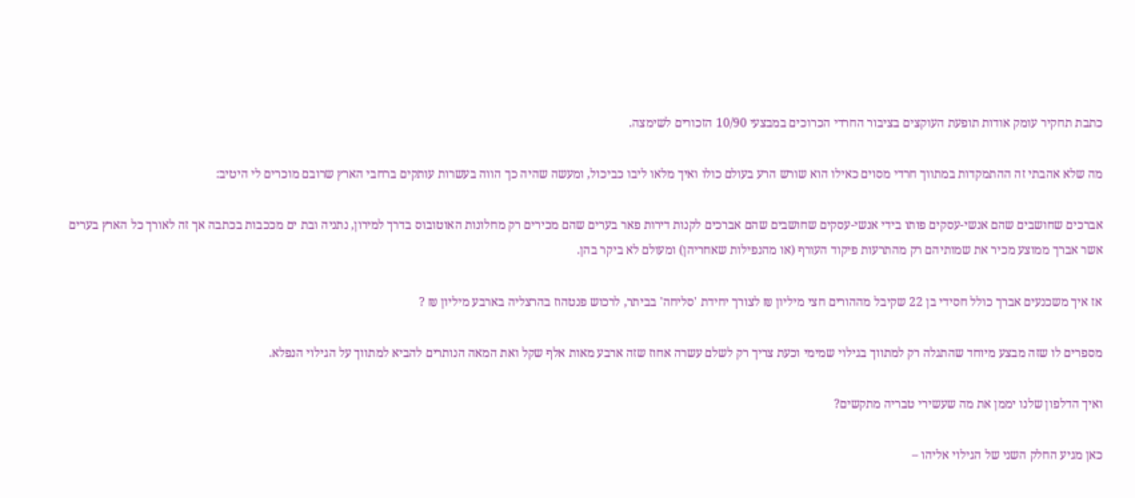כתבת תחקיר עומק אודות תופעת העוקצים בציבור החרדי הכרוכים במבצעי 10/90 הזכורים לשימצה.

מה שלא אהבתי זה ההתמקדות במתווך חרדי מסוים כאילו הוא שורש הרע בעולם כולו ואיך מלאו ליבו כביכול, ומעשה שהיה כך הווה בעשרות עותקים ברחבי הארץ שרובם מוכרים לי היטיב:

אברכים שחושבים שהם אנשי-עסקים פותו בידי אנשי-עסקים שחושבים שהם אברכים לקנות דירות פאר בערים שהם מכירים רק מחלונות האוטובוס בדרך למירון, נתניה ובת ים מככבות בכתבה אך זה לאורך כל הארץ בערים אשר אברך ממוצע מכיר את שמותיהם רק מהתרעות פיקוד העורף (או מהנפילות שאחריהן) ומעולם לא ביקר בהן.

אז איך משכנעים אברך כולל חסידי בן 22 שקיבל מההורים חצי מיליון ₪ לצורך יחידת 'סליחה' בביתר, לרכוש פנטהוז בהרצליה בארבע מיליון ₪ ?

מספרים לו שזה מבצע מיוחד שהתגלה רק למתווך בגילוי שמימי וכעת צריך רק לשלם עשרה אחוז שזה ארבע מאות אלף שקל ואת המאה הנותרים להביא למתווך על הגילוי הנפלא.

ואיך הדלפון שלנו יממן את מה שעשירי טבריה מתקשים?

כאן מגיע החלק השני של הגילוי אליהו –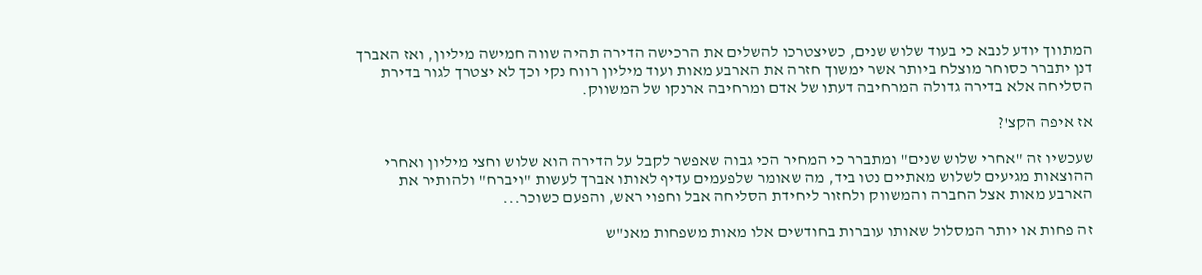המתווך יודע לנבא כי בעוד שלוש שנים, כשיצטרכו להשלים את הרכישה הדירה תהיה שווה חמישה מיליון, ואז האברך דנן יתברר כסוחר מוצלח ביותר אשר ימשוך חזרה את הארבע מאות ועוד מיליון רווח נקי וכך לא יצטרך לגור בדירת הסליחה אלא בדירה גדולה המרחיבה דעתו של אדם ומרחיבה ארנקו של המשווק.

אז איפה הקצ'?

שעכשיו זה "אחרי שלוש שנים" ומתברר כי המחיר הכי גבוה שאפשר לקבל על הדירה הוא שלוש וחצי מיליון ואחרי ההוצאות מגיעים לשלוש מאתיים נטו ביד, מה שאומר שלפעמים עדיף לאותו אברך לעשות "ויברח" ולהותיר את הארבע מאות אצל החברה והמשווק ולחזור ליחידת הסליחה אבל וחפוי ראש, והפעם כשוכר...

זה פחות או יותר המסלול שאותו עוברות בחודשים אלו מאות משפחות מאנ"ש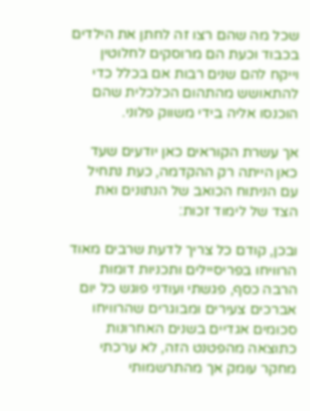שכל מה שהם רצו זה לחתן את הילדים בכבוד וכעת הם מרוסקים לחלוטין וייקח להם שנים רבות אם בכלל כדי להתאושש מהתהום הכלכלית שהם הוכנסו אליה בידי משווק פלוני.

אך עשרת הקוראים כאן יודעים שעד כאן הייתה רק ההקדמה, כעת נתחיל עם הניתוח הכואב של הנתונים ואת הצד של לימוד זכות:

ובכן, קודם כל צריך לדעת שרבים מאוד הרוויחו בפריסיילים ותכניות דומות הרבה כסף, פגשתי ועודני פוגש כל יום אברכים צעירים ומבוגרים שהרוויחו סכומים אגדיים בשנים האחרונות כתוצאה מהפטנט הזה, לא ערכתי מחקר עומק אך מהתרשמותי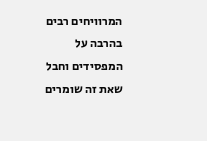המרוויחים רבים בהרבה על המפסידים וחבל שאת זה שומרים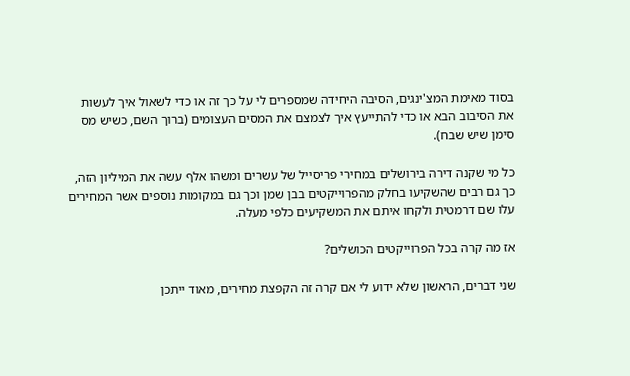בסוד מאימת המצ'ינגים, הסיבה היחידה שמספרים לי על כך זה או כדי לשאול איך לעשות את הסיבוב הבא או כדי להתייעץ איך לצמצם את המסים העצומים (ברוך השם, כשיש מס סימן שיש שבח).

כל מי שקנה דירה בירושלים במחירי פריסייל של עשרים ומשהו אלף עשה את המיליון הזה, כך גם רבים שהשקיעו בחלק מהפרוייקטים בבן שמן וכך גם במקומות נוספים אשר המחירים עלו שם דרמטית ולקחו איתם את המשקיעים כלפי מעלה.

אז מה קרה בכל הפרוייקטים הכושלים?

שני דברים, הראשון שלא ידוע לי אם קרה זה הקפצת מחירים, מאוד ייתכן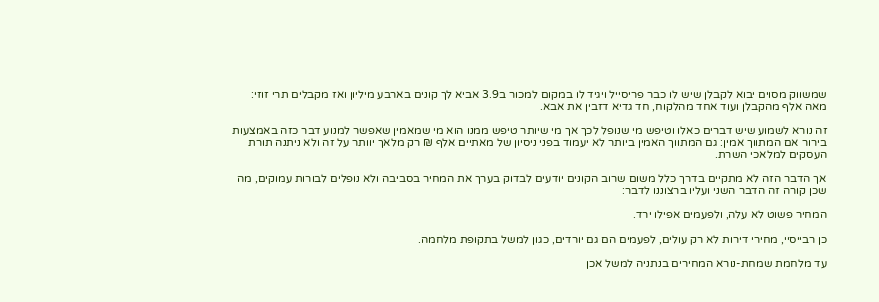שמשווק מסוים יבוא לקבלן שיש לו כבר פריסייל ויגיד לו במקום למכור ב3.9 אביא לך קונים בארבע מיליון ואז מקבלים תרי זוזי: מאה אלף מהקבלן ועוד אחד מהלקוח, חד גדיא דזבין את אבא.

זה נורא לשמוע שיש דברים כאלו וטיפש מי שנופל לכך אך מי שיותר טיפש ממנו הוא מי שמאמין שאפשר למנוע דבר כזה באמצעות בירור אם המתווך אמין: גם המתווך האמין ביותר לא יעמוד בפני ניסיון של מאתיים אלף ₪ רק מלאך יוותר על זה ולא ניתנה תורת העסקים למלאכי השרת.

אך הדבר הזה לא מתקיים בדרך כלל משום שרוב הקונים יודעים לבדוק בערך את המחיר בסביבה ולא נופלים לבורות עמוקים, מה שכן קורה זה הדבר השני ועליו ברצוננו לדבר:

המחיר פשוט לא עלה, ולפעמים אפילו ירד.

כן רבייסיי, מחירי דירות לא רק עולים, לפעמים הם גם יורדים, כגון למשל בתקופת מלחמה.

עד מלחמת שמחת-נורא המחירים בנתניה למשל אכן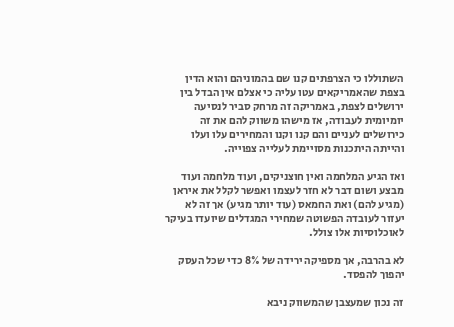השתוללו כי הצרפתים קנו שם בהמוניהם והוא הדין בצפת שהאמריקאים עטו עליה כי אצלם אין הבדל בין ירושלים לצפת, באמריקה זה מרחק סביר לנסיעה יומיומית לעבודה, אז מישהו משווק להם את זה כירושלים לעניים והם קנו וקנו והמחירים עלו ועלו והייתה היתכנות מסויימת לעלייה צפוייה.

ואז הגיע המלחמה ואין חוצניקים, ועוד מלחמה ועוד מבצע ושום דבר לא חזר לעצמו ואפשר לקלל את איראן (מגיע להם) ואת החמאס (עוד יותר מגיע) אך זה לא יעזור לעובדה הפשוטה שמחירי המגדלים שיועדו בעיקר לאוכלוסיות אלו צולל.

לא בהרבה, אך מספיקה ירידה של 8% כדי שכל העסק יהפוך להפסד.

זה נכון שמעצבן שהמשווק ניבא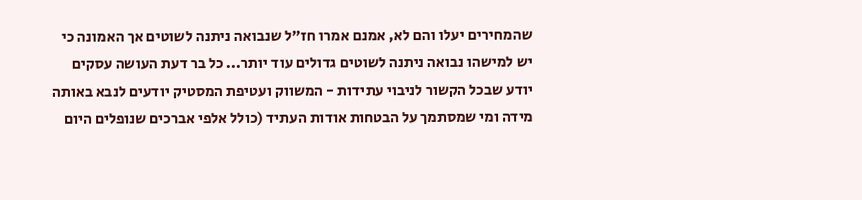שהמחירים יעלו והם לא, אמנם אמרו חז"ל שנבואה ניתנה לשוטים אך האמונה כי יש למישהו נבואה ניתנה לשוטים גדולים עוד יותר... כל בר דעת העושה עסקים יודע שבכל הקשור לניבוי עתידות - המשווק ועטיפת המסטיק יודעים לנבא באותה מידה ומי שמסתמך על הבטחות אודות העתיד (כולל אלפי אברכים שנופלים היום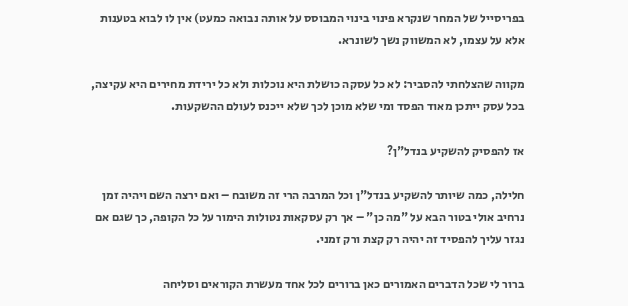בפריסייל של המחר שנקרא פינוי בינוי המבוסס על אותה נבואה כמעט) אין לו לבוא בטענות אלא על עצמו, לא המשווק נשך לשונרא.

מקווה שהצלחתי להסביר: לא כל עסקה כושלת היא נוכלות ולא כל ירידת מחירים היא עקיצה, בכל עסק ייתכן מאוד הפסד ומי שלא מוכן לכך שלא ייכנס לעולם ההשקעות.

אז להפסיק להשקיע בנדל"ן?

חלילה, כמה שיותר להשקיע בנדל"ן וכל המרבה הרי זה משובח – ואם ירצה השם ויהיה זמן נרחיב אולי בטור הבא על "מה כן" – אך רק עסקאות נטולות הימור על כל הקופה, כך שגם אם נגזר עליך להפסיד זה יהיה רק קצת ורק זמני.

ברור לי שכל הדברים האמורים כאן ברורים לכל אחד מעשרת הקוראים וסליחה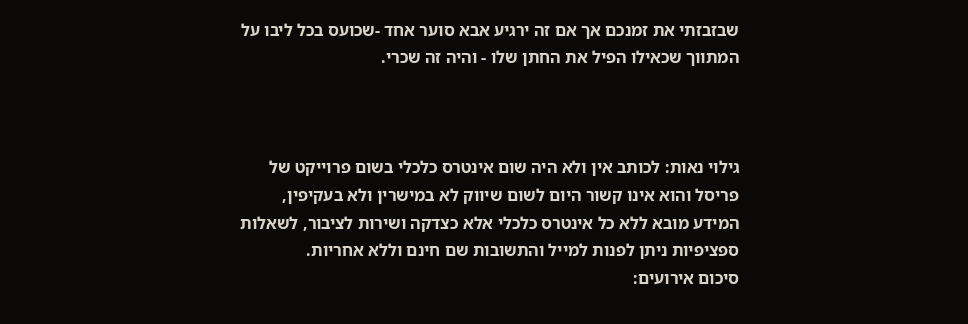שבזבזתי את זמנכם אך אם זה ירגיע אבא סוער אחד -שכועס בכל ליבו על המתווך שכאילו הפיל את החתן שלו - והיה זה שכרי.



גילוי נאות: לכותב אין ולא היה שום אינטרס כלכלי בשום פרוייקט של פריסל והוא אינו קשור היום לשום שיווק לא במישרין ולא בעקיפין, המידע מובא ללא כל אינטרס כלכלי אלא כצדקה ושירות לציבור, לשאלות ספציפיות ניתן לפנות למייל והתשובות שם חינם וללא אחריות.
סיכום אירועים: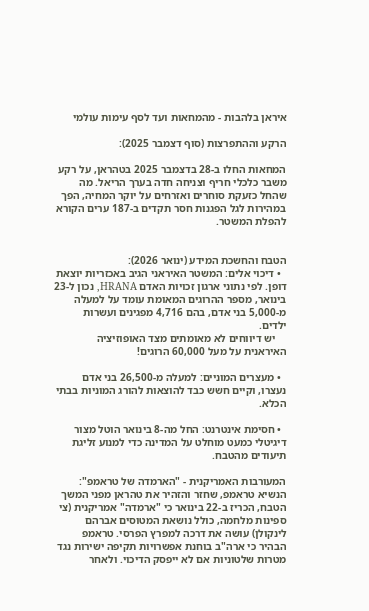איראן בלהבות - מהמחאות ועד לסף עימות עולמי

הרקע וההתפרצות (סוף דצמבר 2025):

המחאות החלו ב-28 בדצמבר 2025 בטהראן, על רקע משבר כלכלי חריף וצניחה חדה בערך הריאל. מה שהחל כזעקת סוחרים ואזרחים על יוקר המחיה, הפך במהירות לגל הפגנות חסר תקדים ב-187 ערים הקורא להפלת המשטר.


הטבח והחשכת המידע (ינואר 2026):
  • דיכוי אלים: המשטר האיראני הגיב באכזריות יוצאת דופן. לפי נתוני ארגון זכויות האדם HRANA, נכון ל-23 בינואר, מספר ההרוגים המאומת עומד על למעלה מ-5,000 בני אדם, בהם 4,716 מפגינים ועשרות ילדים.
    יש דיווחים לא מאומתים מצד האופוזיציה האיראנית על מעל 60,000 הרוגים!

  • מעצרים המוניים: למעלה מ-26,500 בני אדם נעצרו, וקיים חשש כבד להוצאות להורג המוניות בבתי הכלא.

  • חסימת אינטרנט: החל מה-8 בינואר הוטל מצור דיגיטלי כמעט מוחלט על המדינה כדי למנוע זליגת תיעודים מהטבח.

המעורבות האמריקנית - "הארמדה של טראמפ":
הנשיא טראמפ, שחזר והזהיר את טהראן מפני המשך הטבח, הכריז ב-22 בינואר כי "ארמדה" אמריקנית (צי ספינות מלחמה, כולל נושאת המטוסים אברהם לינקולן) עושה את דרכה למפרץ הפרסי. טראמפ הבהיר כי ארה"ב בוחנת אפשרויות תקיפה ישירות נגד מטרות שלטוניות אם לא ייפסק הדיכוי. ולאחר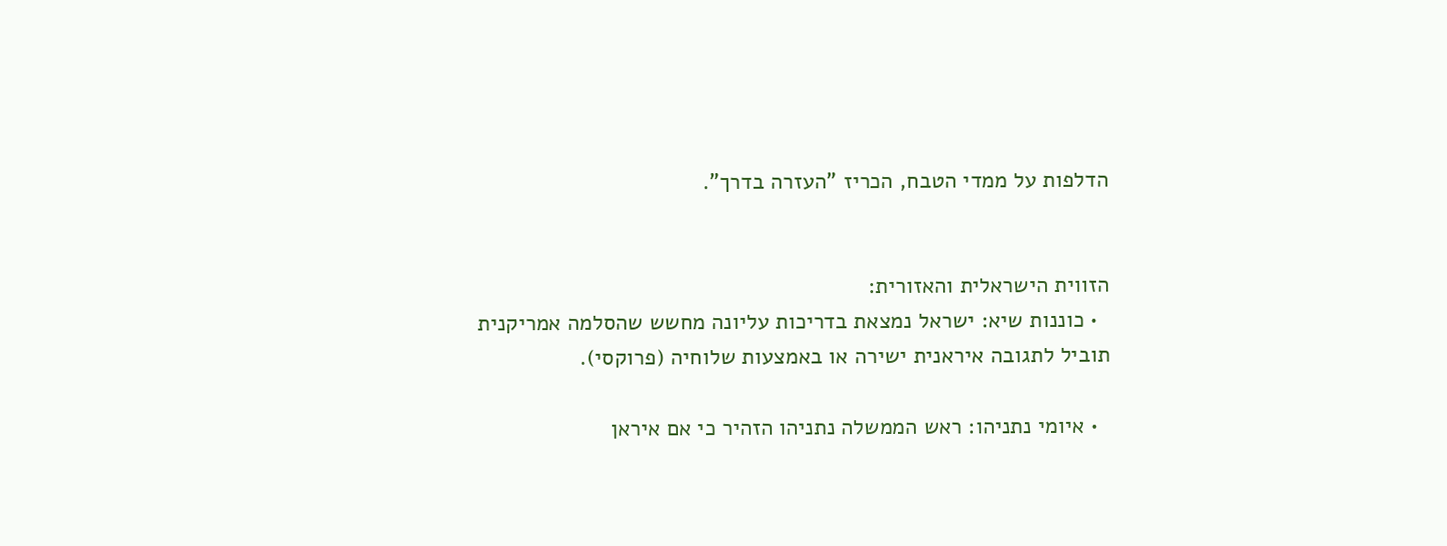הדלפות על ממדי הטבח, הכריז "העזרה בדרך".


הזווית הישראלית והאזורית:
  • כוננות שיא: ישראל נמצאת בדריכות עליונה מחשש שהסלמה אמריקנית תוביל לתגובה איראנית ישירה או באמצעות שלוחיה (פרוקסי).

  • איומי נתניהו: ראש הממשלה נתניהו הזהיר כי אם איראן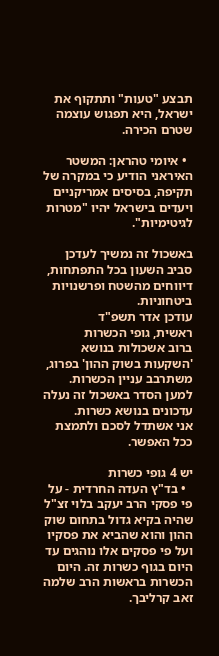תבצע "טעות" ותתקוף את ישראל, היא תפגוש עוצמה שטרם הכירה.

  • איומי טהראן: המשטר האיראני הודיע כי במקרה של תקיפה, בסיסים אמריקניים ויעדים בישראל יהיו "מטרות לגיטימיות".

באשכול זה נמשיך לעדכן סביב השעון בכל התפתחות, דיווחים מהשטח ופרשנויות ביטחוניות.
עודכן אדר תשפ"ד
ראשית, גופי הכשרות
ברוב אשכולות בנושא 'השקעות בשוק ההון' בפרוג, משתרבב עניין הכשרות.
למען הסדר באשכול זה נעלה עדכונים בנושא כשרות.
אני אשתדל לסכם ולתמצת ככל האפשר.

יש 4 גופי כשרות
  • בד"ץ העדה החרדית - על פי פסקי הרב יעקב בלוי זצ"ל שהיה בקיא גדול בתחום שוק ההון והוא שהביא את פסקיו ועל פי פסקים אלו נוהגים עד היום בגוף כשרות זה. היום הכשרות בראשות הרב שלמה זאב קרליבך.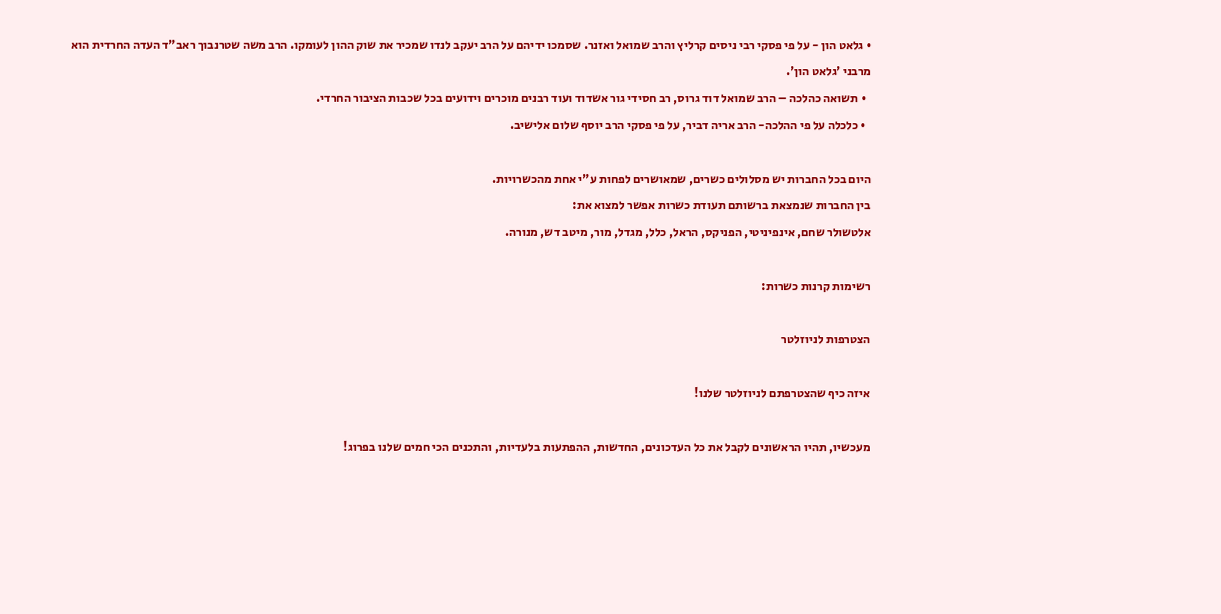• גלאט הון - על פי פסקי רבי ניסים קרליץ והרב שמואל ואזנר. שסמכו ידיהם על הרב יעקב לנדו שמכיר את שוק ההון לעומקו. הרב משה שטרנבוך ראב"ד העדה החרדית הוא מרבני 'גלאט הון'.
  • תשואה כהלכה – הרב שמואל דוד גרוס, רב חסידי גור אשדוד ועוד רבנים מוכרים וידועים בכל שכבות הציבור החרדי.
  • כלכלה על פי ההלכה- הרב אריה דביר, על פי פסקי הרב יוסף שלום אלישיב.

היום בכל החברות יש מסלולים כשרים, שמאושרים לפחות ע"י אחת מהכשרויות.
בין החברות שנמצאת ברשותם תעודת כשרות אפשר למצוא את:
אלטשולר שחם, אינפיניטי, הפניקס, הראל, כלל, מגדל, מור, מיטב דש, מנורה.

רשימות קרנות כשרות:

הצטרפות לניוזלטר

איזה כיף שהצטרפתם לניוזלטר שלנו!

מעכשיו, תהיו הראשונים לקבל את כל העדכונים, החדשות, ההפתעות בלעדיות, והתכנים הכי חמים שלנו בפרוג!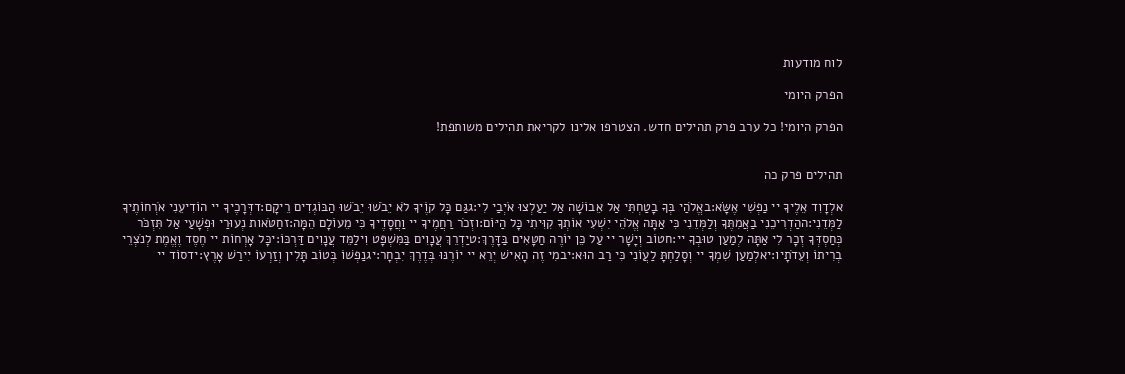לוח מודעות

הפרק היומי

הפרק היומי! כל ערב פרק תהילים חדש. הצטרפו אלינו לקריאת תהילים משותפת!


תהילים פרק כה

אלְדָוִד אֵלֶיךָ יי נַפְשִׁי אֶשָּׂא:באֱלֹהַי בְּךָ בָטַחְתִּי אַל אֵבוֹשָׁה אַל יַעַלְצוּ אֹיְבַי לִי:גגַּם כָּל קוֶֹיךָ לֹא יֵבֹשׁוּ יֵבֹשׁוּ הַבּוֹגְדִים רֵיקָם:דדְּרָכֶיךָ יי הוֹדִיעֵנִי אֹרְחוֹתֶיךָ לַמְּדֵנִי:ההַדְרִיכֵנִי בַאֲמִתֶּךָ וְלַמְּדֵנִי כִּי אַתָּה אֱלֹהֵי יִשְׁעִי אוֹתְךָ קִוִּיתִי כָּל הַיּוֹם:וזְכֹר רַחֲמֶיךָ יי וַחֲסָדֶיךָ כִּי מֵעוֹלָם הֵמָּה:זחַטֹּאות נְעוּרַי וּפְשָׁעַי אַל תִּזְכֹּר כְּחַסְדְּךָ זְכָר לִי אַתָּה לְמַעַן טוּבְךָ יי:חטוֹב וְיָשָׁר יי עַל כֵּן יוֹרֶה חַטָּאִים בַּדָּרֶךְ:טיַדְרֵךְ עֲנָוִים בַּמִּשְׁפָּט וִילַמֵּד עֲנָוִים דַּרְכּוֹ:יכָּל אָרְחוֹת יי חֶסֶד וֶאֱמֶת לְנֹצְרֵי בְרִיתוֹ וְעֵדֹתָיו:יאלְמַעַן שִׁמְךָ יי וְסָלַחְתָּ לַעֲוֹנִי כִּי רַב הוּא:יבמִי זֶה הָאִישׁ יְרֵא יי יוֹרֶנּוּ בְּדֶרֶךְ יִבְחָר:יגנַפְשׁוֹ בְּטוֹב תָּלִין וְזַרְעוֹ יִירַשׁ אָרֶץ:ידסוֹד יי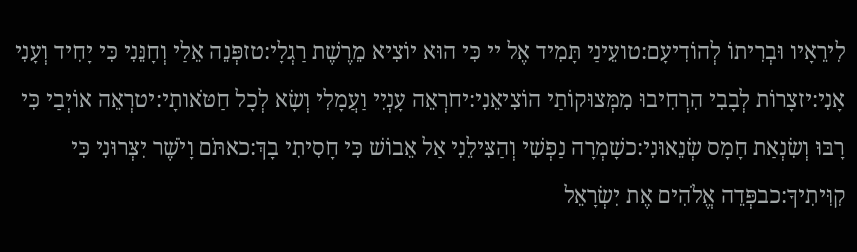לִירֵאָיו וּבְרִיתוֹ לְהוֹדִיעָם:טועֵינַי תָּמִיד אֶל יי כִּי הוּא יוֹצִיא מֵרֶשֶׁת רַגְלָי:טזפְּנֵה אֵלַי וְחָנֵּנִי כִּי יָחִיד וְעָנִי אָנִי:יזצָרוֹת לְבָבִי הִרְחִיבוּ מִמְּצוּקוֹתַי הוֹצִיאֵנִי:יחרְאֵה עָנְיִי וַעֲמָלִי וְשָׂא לְכָל חַטֹּאותָי:יטרְאֵה אוֹיְבַי כִּי רָבּוּ וְשִׂנְאַת חָמָס שְׂנֵאוּנִי:כשָׁמְרָה נַפְשִׁי וְהַצִּילֵנִי אַל אֵבוֹשׁ כִּי חָסִיתִי בָךְ:כאתֹּם וָיֹשֶׁר יִצְּרוּנִי כִּי קִוִּיתִיךָ:כבפְּדֵה אֱלֹהִים אֶת יִשְׂרָאֵל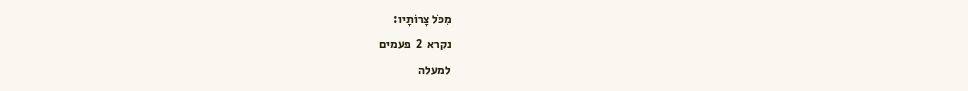מִכֹּל צָרוֹתָיו:
נקרא  2  פעמים
למעלה